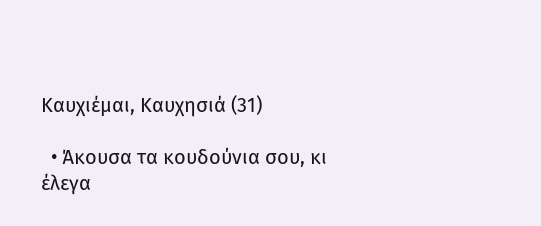Καυχιέμαι, Καυχησιά (31)

  • Άκουσα τα κουδούνια σου, κι έλεγα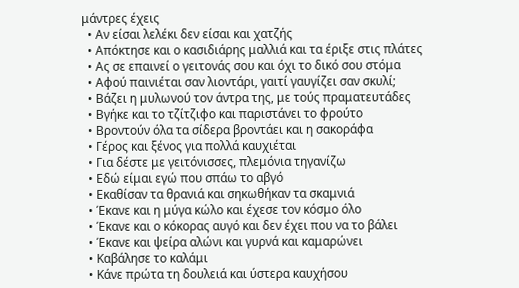μάντρες έχεις
  • Αν είσαι λελέκι δεν είσαι και χατζής
  • Απόκτησε και ο κασιδιάρης μαλλιά και τα έριξε στις πλάτες
  • Ας σε επαινεί ο γειτονάς σου και όχι το δικό σου στόμα
  • Αφού παινιέται σαν λιοντάρι, γαιτί γαυγίζει σαν σκυλί;
  • Βάζει η μυλωνού τον άντρα της, με τούς πραματευτάδες
  • Βγήκε και το τζίτζιφο και παριστάνει το φρούτο
  • Βροντούν όλα τα σίδερα βροντάει και η σακοράφα
  • Γέρος και ξένος για πολλά καυχιέται
  • Για δέστε με γειτόνισσες, πλεμόνια τηγανίζω
  • Εδώ είμαι εγώ που σπάω το αβγό
  • Εκαθίσαν τα θρανιά και σηκωθήκαν τα σκαμνιά
  • Έκανε και η μύγα κώλο και έχεσε τον κόσμο όλο
  • Έκανε και ο κόκορας αυγό και δεν έχει που να το βάλει
  • Έκανε και ψείρα αλώνι και γυρνά και καμαρώνει
  • Καβάλησε το καλάμι
  • Κάνε πρώτα τη δουλειά και ύστερα καυχήσου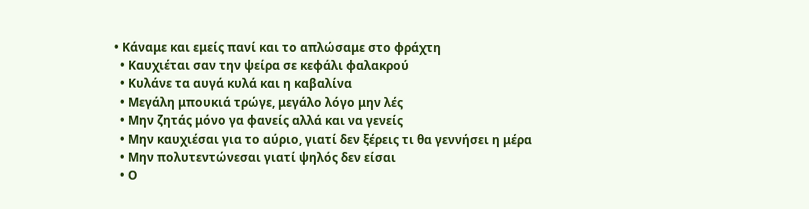• Κάναμε και εμείς πανί και το απλώσαμε στο φράχτη
  • Καυχιέται σαν την ψείρα σε κεφάλι φαλακρού
  • Κυλάνε τα αυγά κυλά και η καβαλίνα
  • Μεγάλη μπουκιά τρώγε, μεγάλο λόγο μην λές
  • Μην ζητάς μόνο γα φανείς αλλά και να γενείς
  • Μην καυχιέσαι για το αύριο, γιατί δεν ξέρεις τι θα γεννήσει η μέρα
  • Μην πολυτεντώνεσαι γιατί ψηλός δεν είσαι
  • Ο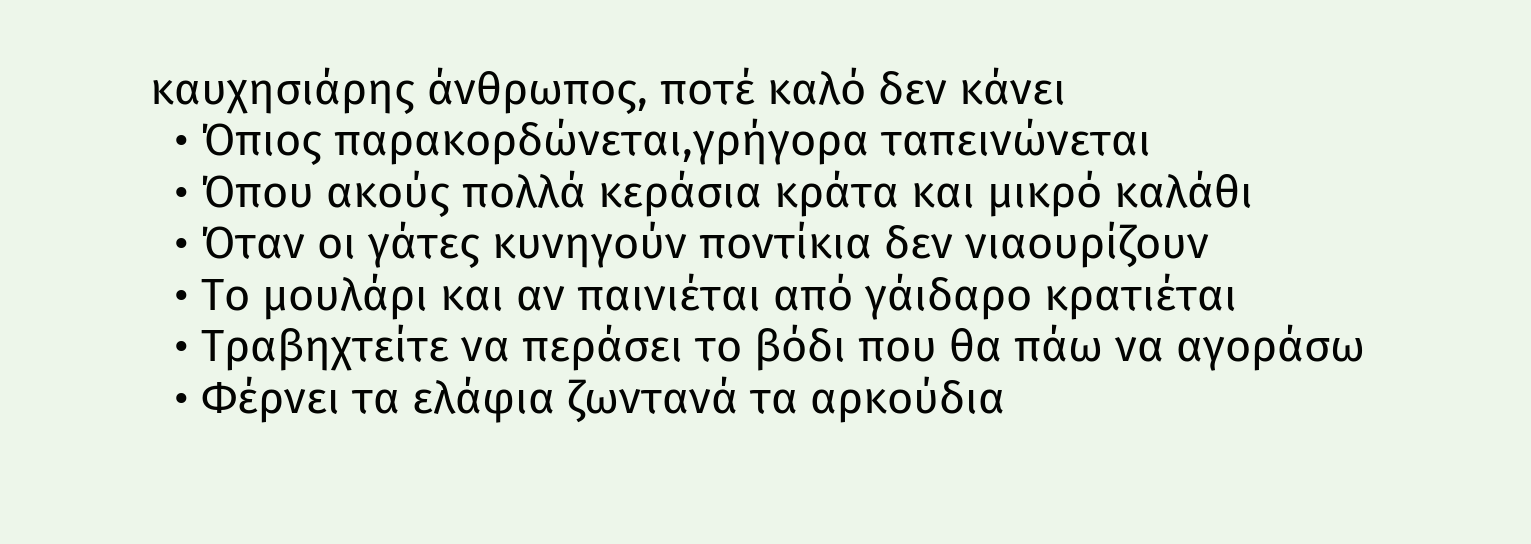καυχησιάρης άνθρωπος, ποτέ καλό δεν κάνει
  • Όπιος παρακορδώνεται,γρήγορα ταπεινώνεται
  • Όπου ακούς πολλά κεράσια κράτα και μικρό καλάθι
  • Όταν οι γάτες κυνηγούν ποντίκια δεν νιαουρίζουν
  • Το μουλάρι και αν παινιέται από γάιδαρο κρατιέται
  • Τραβηχτείτε να περάσει το βόδι που θα πάω να αγοράσω
  • Φέρνει τα ελάφια ζωντανά τα αρκούδια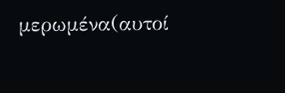μερωμένα(αυτοί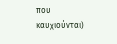που καυχιούνται)